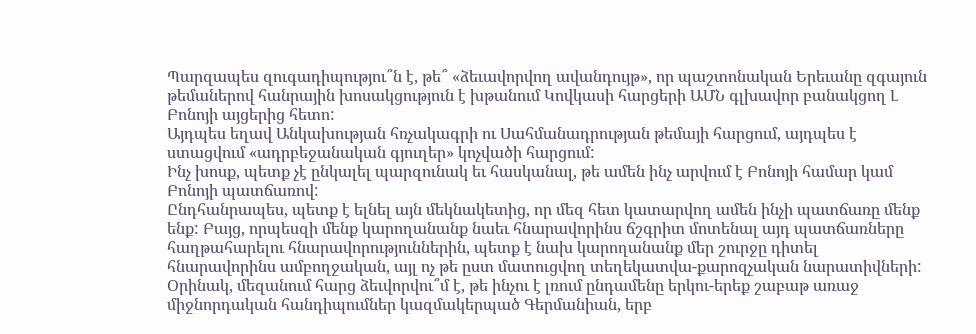Պարզապես զուգադիպությու՞ն է, թե՞ «ձեւավորվող ավանդույթ», որ պաշտոնական Երեւանը զգայուն թեմաներով հանրային խոսակցություն է խթանում Կովկասի հարցերի ԱՄՆ գլխավոր բանակցող Լ Բոնոյի այցերից հետո:
Այդպես եղավ Անկախության հռչակագրի ու Սահմանադրության թեմայի հարցում, այդպես է ստացվում «ադրբեջանական գյուղեր» կոչվածի հարցում:
Ինչ խոսք, պետք չէ ընկալել պարզունակ եւ հասկանալ, թե ամեն ինչ արվում է Բոնոյի համար կամ Բոնոյի պատճառով:
Ընդհանրապես, պետք է ելնել այն մեկնակետից, որ մեզ հետ կատարվող ամեն ինչի պատճառը մենք ենք: Բայց, որպեսզի մենք կարողանանք նաեւ հնարավորինս ճշգրիտ մոտենալ այդ պատճառները հաղթահարելու հնարավորություններին, պետք է նախ կարողանանք մեր շուրջը դիտել հնարավորինս ամբողջական, այլ ոչ թե ըստ մատուցվող տեղեկատվա-քարոզչական նարատիվների:
Օրինակ, մեզանում հարց ձեւվորվու՞մ է, թե ինչու է լռում ընդամենը երկու-երեք շաբաթ առաջ միջնորդական հանդիպումներ կազմակերպած Գերմանիան, երբ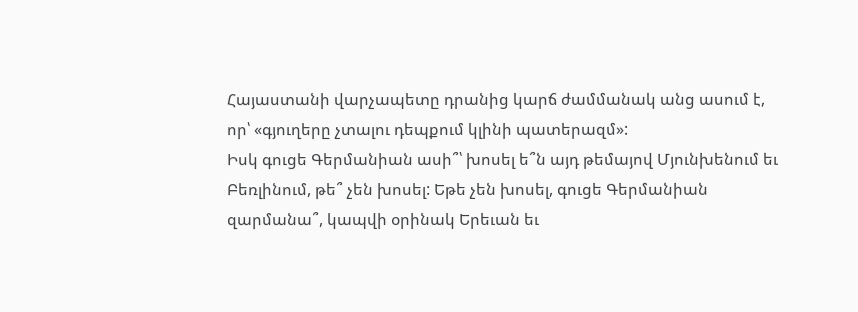Հայաստանի վարչապետը դրանից կարճ ժամմանակ անց ասում է, որ՝ «գյուղերը չտալու դեպքում կլինի պատերազմ»:
Իսկ գուցե Գերմանիան ասի՞՝ խոսել ե՞ն այդ թեմայով Մյունխենում եւ Բեռլինում, թե՞ չեն խոսել: Եթե չեն խոսել, գուցե Գերմանիան զարմանա՞, կապվի օրինակ Երեւան եւ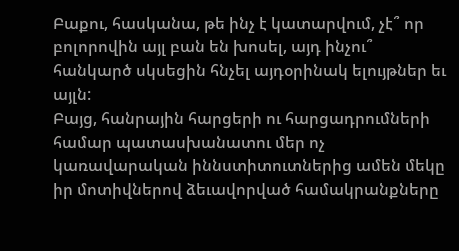Բաքու, հասկանա, թե ինչ է կատարվում, չէ՞ որ բոլորովին այլ բան են խոսել, այդ ինչու՞ հանկարծ սկսեցին հնչել այդօրինակ ելույթներ եւ այլն:
Բայց, հանրային հարցերի ու հարցադրումների համար պատասխանատու մեր ոչ կառավարական իննստիտուտներից ամեն մեկը իր մոտիվներով ձեւավորված համակրանքները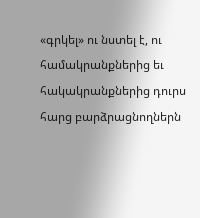«գրկել» ու նստել է, ու համակրանքներից եւ հակակրանքներից դուրս հարց բարձրացնողներն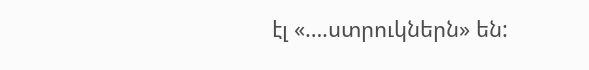էլ «….ստրուկներն» են: